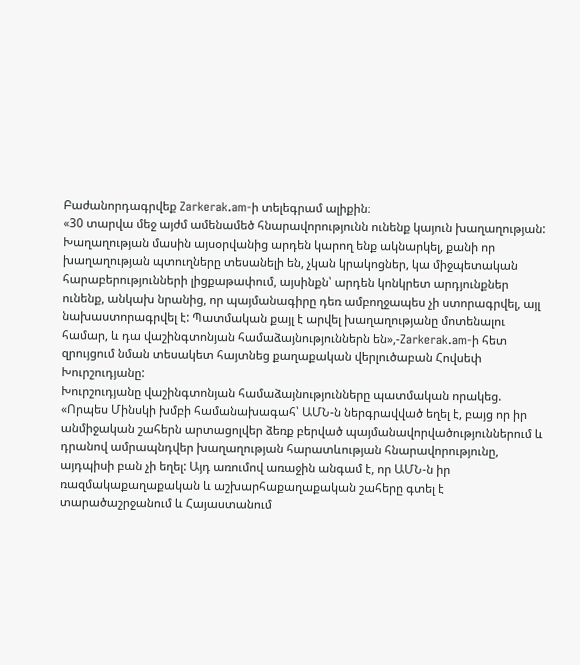Բաժանորդագրվեք Zarkerak.am-ի տելեգրամ ալիքին։
«30 տարվա մեջ այժմ ամենամեծ հնարավորությունն ունենք կայուն խաղաղության: Խաղաղության մասին այսօրվանից արդեն կարող ենք ակնարկել, քանի որ խաղաղության պտուղները տեսանելի են, չկան կրակոցներ, կա միջպետական հարաբերությունների լիցքաթափում, այսինքն՝ արդեն կոնկրետ արդյունքներ ունենք, անկախ նրանից, որ պայմանագիրը դեռ ամբողջապես չի ստորագրվել, այլ նախաստորագրվել է: Պատմական քայլ է արվել խաղաղությանը մոտենալու համար, և դա վաշինգտոնյան համաձայնություններն են»,-Zarkerak.am-ի հետ զրույցում նման տեսակետ հայտնեց քաղաքական վերլուծաբան Հովսեփ Խուրշուդյանը:
Խուրշուդյանը վաշինգտոնյան համաձայնությունները պատմական որակեց. «Որպես Մինսկի խմբի համանախագահ՝ ԱՄՆ-ն ներգրավված եղել է, բայց որ իր անմիջական շահերն արտացոլվեր ձեռք բերված պայմանավորվածություններում և դրանով ամրապնդվեր խաղաղության հարատևության հնարավորությունը, այդպիսի բան չի եղել: Այդ առումով առաջին անգամ է, որ ԱՄՆ-ն իր ռազմակաքաղաքական և աշխարհաքաղաքական շահերը գտել է տարածաշրջանում և Հայաստանում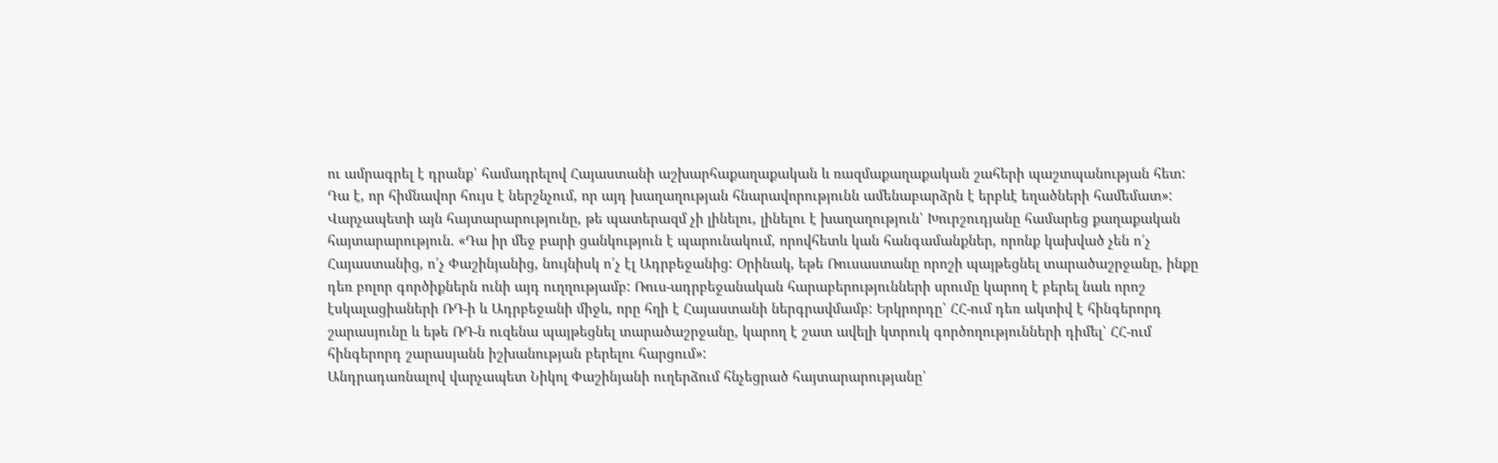ու ամրագրել է դրանք՝ համադրելով Հայաստանի աշխարհաքաղաքական և ռազմաքաղաքական շահերի պաշտպանության հետ: Դա է, որ հիմնավոր հույս է ներշնչում, որ այդ խաղաղության հնարավորությունն ամենաբարձրն է երբևէ եղածների համեմատ»:
Վարչապետի այն հայտարարությունը, թե պատերազմ չի լինելու, լինելու է խաղաղություն՝ Խուրշուդյանը համարեց քաղաքական հայտարարություն. «Դա իր մեջ բարի ցանկություն է պարունակում, որովհետև կան հանգամանքներ, որոնք կախված չեն ո՛չ Հայաստանից, ո՛չ Փաշինյանից, նույնիսկ ո՛չ էլ Ադրբեջանից: Օրինակ, եթե Ռուսաստանը որոշի պայթեցնել տարածաշրջանը, ինքը դեռ բոլոր գործիքներն ունի այդ ուղղությամբ: Ռուս-ադրբեջանական հարաբերությունների սրումը կարող է բերել նաև որոշ էսկալացիաների ՌԴ-ի և Ադրբեջանի միջև, որը հղի է Հայաստանի ներգրավմամբ: Երկրորդը՝ ՀՀ-ում դեռ ակտիվ է հինգերորդ շարասյունը և եթե ՌԴ-ն ուզենա պայթեցնել տարածաշրջանը, կարող է շատ ավելի կտրուկ գործողությունների դիմել՝ ՀՀ-ում հինգերորդ շարասյանն իշխանության բերելու հարցում»:
Անդրադառնալով վարչապետ Նիկոլ Փաշինյանի ուղերձում հնչեցրած հայտարարությանը՝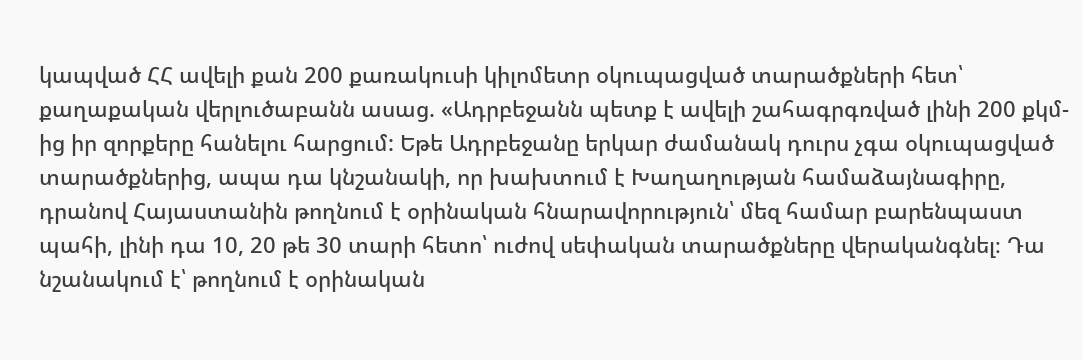կապված ՀՀ ավելի քան 200 քառակուսի կիլոմետր օկուպացված տարածքների հետ՝ քաղաքական վերլուծաբանն ասաց. «Ադրբեջանն պետք է ավելի շահագրգռված լինի 200 քկմ-ից իր զորքերը հանելու հարցում: Եթե Ադրբեջանը երկար ժամանակ դուրս չգա օկուպացված տարածքներից, ապա դա կնշանակի, որ խախտում է Խաղաղության համաձայնագիրը, դրանով Հայաստանին թողնում է օրինական հնարավորություն՝ մեզ համար բարենպաստ պահի, լինի դա 10, 20 թե 30 տարի հետո՝ ուժով սեփական տարածքները վերականգնել։ Դա նշանակում է՝ թողնում է օրինական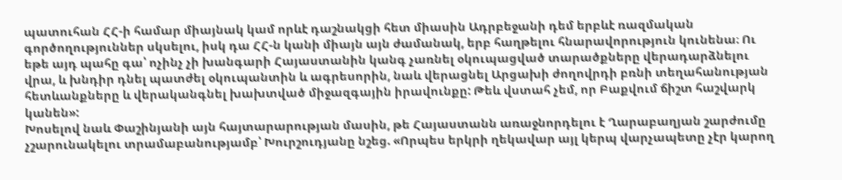պատուհան ՀՀ-ի համար միայնակ կամ որևէ դաշնակցի հետ միասին Ադրբեջանի դեմ երբևէ ռազմական գործողություններ սկսելու, իսկ դա ՀՀ-ն կանի միայն այն ժամանակ, երբ հաղթելու հնարավորություն կունենա։ Ու եթե այդ պահը գա՝ ոչինչ չի խանգարի Հայաստանին կանգ չառնել օկուպացված տարածքները վերադարձնելու վրա, և խնդիր դնել պատժել օկուպանտին և ագրեսորին, նաև վերացնել Արցախի ժողովրդի բռնի տեղահանության հետևանքները և վերականգնել խախտված միջազգային իրավունքը: Թեև վստահ չեմ, որ Բաքվում ճիշտ հաշվարկ կանեն»:
Խոսելով նաև Փաշինյանի այն հայտարարության մասին, թե Հայաստանն առաջնորդելու է Ղարաբաղյան շարժումը չշարունակելու տրամաբանությամբ՝ Խուրշուդյանը նշեց. «Որպես երկրի ղեկավար այլ կերպ վարչապետը չէր կարող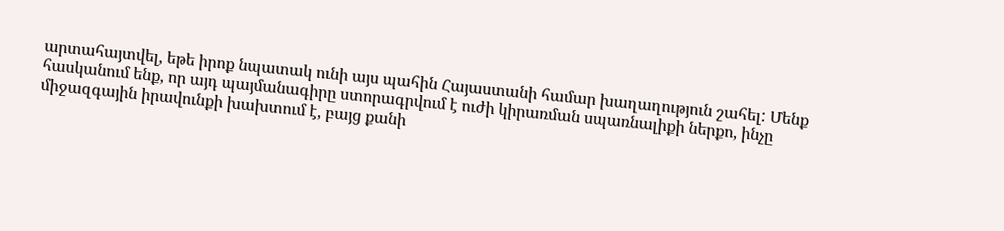արտահայտվել, եթե իրոք նպատակ ունի այս պահին Հայաստանի համար խաղաղություն շահել: Մենք հասկանում ենք, որ այդ պայմանագիրը ստորագրվում է ուժի կիրառման սպառնալիքի ներքո, ինչը միջազգային իրավունքի խախտում է, բայց քանի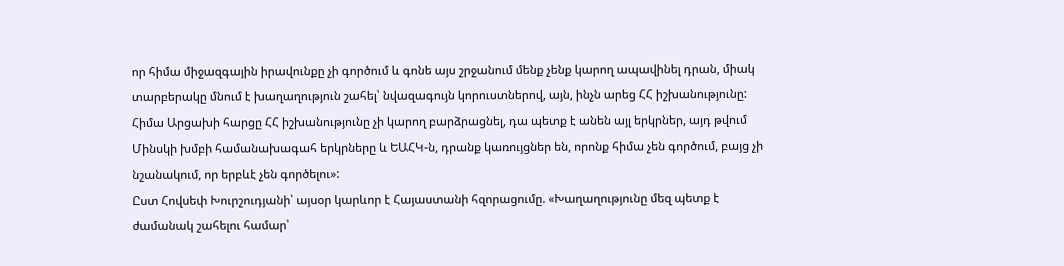որ հիմա միջազգային իրավունքը չի գործում և գոնե այս շրջանում մենք չենք կարող ապավինել դրան, միակ տարբերակը մնում է խաղաղություն շահել՝ նվազագույն կորուստներով, այն, ինչն արեց ՀՀ իշխանությունը: Հիմա Արցախի հարցը ՀՀ իշխանությունը չի կարող բարձրացնել, դա պետք է անեն այլ երկրներ, այդ թվում Մինսկի խմբի համանախագահ երկրները և ԵԱՀԿ-ն, դրանք կառույցներ են, որոնք հիմա չեն գործում, բայց չի նշանակում, որ երբևէ չեն գործելու»:
Ըստ Հովսեփ Խուրշուդյանի՝ այսօր կարևոր է Հայաստանի հզորացումը. «Խաղաղությունը մեզ պետք է ժամանակ շահելու համար՝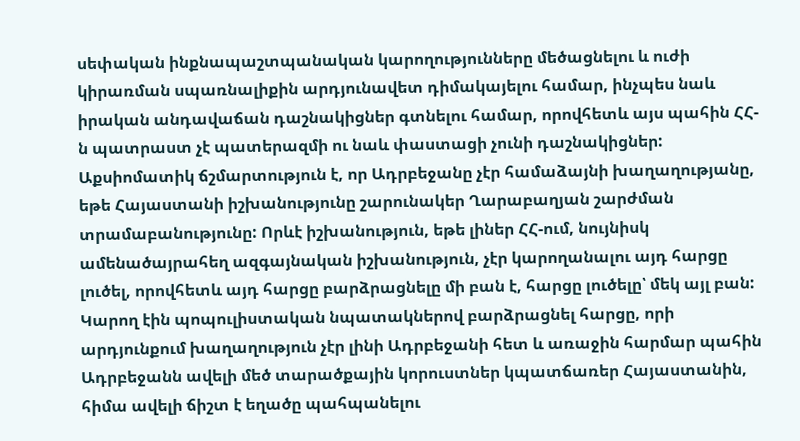սեփական ինքնապաշտպանական կարողությունները մեծացնելու և ուժի կիրառման սպառնալիքին արդյունավետ դիմակայելու համար, ինչպես նաև իրական անդավաճան դաշնակիցներ գտնելու համար, որովհետև այս պահին ՀՀ-ն պատրաստ չէ պատերազմի ու նաև փաստացի չունի դաշնակիցներ: Աքսիոմատիկ ճշմարտություն է, որ Ադրբեջանը չէր համաձայնի խաղաղությանը, եթե Հայաստանի իշխանությունը շարունակեր Ղարաբաղյան շարժման տրամաբանությունը: Որևէ իշխանություն, եթե լիներ ՀՀ-ում, նույնիսկ ամենածայրահեղ ազգայնական իշխանություն, չէր կարողանալու այդ հարցը լուծել, որովհետև այդ հարցը բարձրացնելը մի բան է, հարցը լուծելը՝ մեկ այլ բան: Կարող էին պոպուլիստական նպատակներով բարձրացնել հարցը, որի արդյունքում խաղաղություն չէր լինի Ադրբեջանի հետ և առաջին հարմար պահին Ադրբեջանն ավելի մեծ տարածքային կորուստներ կպատճառեր Հայաստանին, հիմա ավելի ճիշտ է եղածը պահպանելու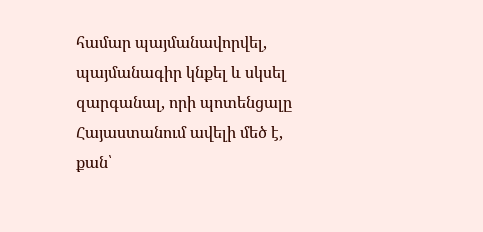համար պայմանավորվել, պայմանագիր կնքել և սկսել զարգանալ, որի պոտենցալը Հայաստանում ավելի մեծ է, քան՝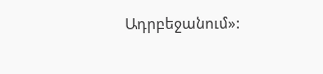Ադրբեջանում»: